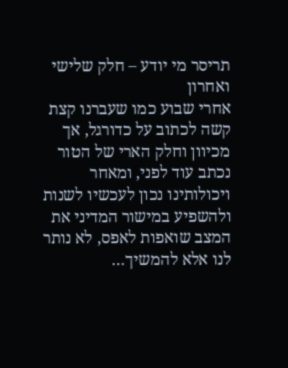תריסר מי יודע – חלק שלישי ואחרון
אחרי שבוע כמו שעברנו קצת קשה לכתוב על כדורגל, אך מכיוון וחלק הארי של הטור נכתב עוד לפני, ומאחר ויכולותינו נכון לעכשיו לשנות ולהשפיע במישור המדיני את המצב שואפות לאפס, לא נותר לנו אלא להמשיך…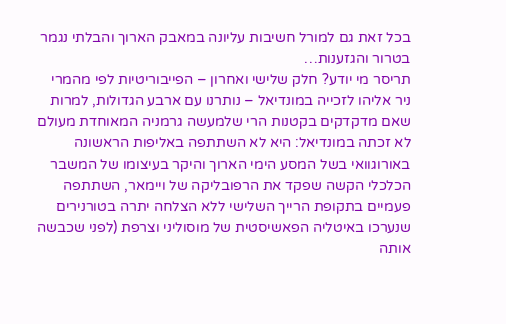בכל זאת גם למורל חשיבות עליונה במאבק הארוך והבלתי נגמר בטרור והגזענות…
תריסר מי יודע? חלק שלישי ואחרון – הפייבוריטיות לפי מהמרי ניר אליהו לזכייה במונדיאל – נותרנו עם ארבע הגדולות, למרות שאם מדקדקים בקטנות הרי שלמעשה גרמניה המאוחדת מעולם לא זכתה במונדיאל: היא לא השתתפה באליפות הראשונה באורוגוואי בשל המסע הימי הארוך והיקר בעיצומו של המשבר הכלכלי הקשה שפקד את הרפובליקה של ויימאר, השתתפה פעמיים בתקופת הרייך השלישי ללא הצלחה יתרה בטורנירים שנערכו באיטליה הפאשיסטית של מוסוליני וצרפת (לפני שכבשה אותה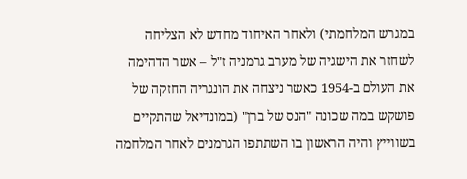במגרש המלחמתי) ולאחר האיחוד מחדש לא הצליחה לשחזר את הישגיה של מערב גרמניה ז"ל – אשר הדהימה את העולם ב-1954 כאשר ניצחה את הונגריה החזקה של פושקש במה שכונה "הנס של ברן" (במונדיאל שהתקיים בשווייץ והיה הראשון בו השתתפו הגרמנים לאחר המלחמה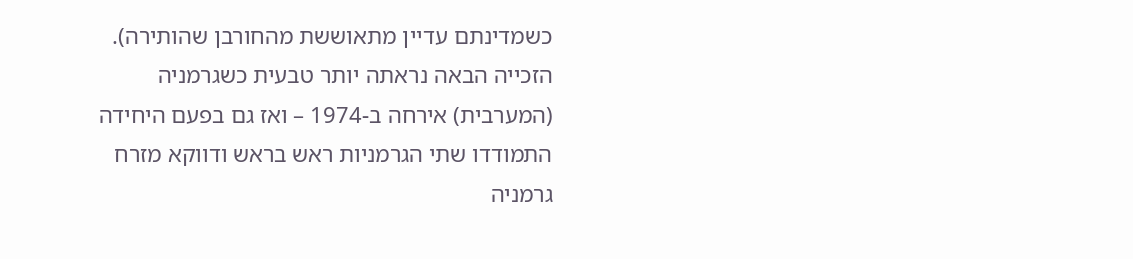כשמדינתם עדיין מתאוששת מהחורבן שהותירה). הזכייה הבאה נראתה יותר טבעית כשגרמניה (המערבית) אירחה ב-1974 – ואז גם בפעם היחידה התמודדו שתי הגרמניות ראש בראש ודווקא מזרח גרמניה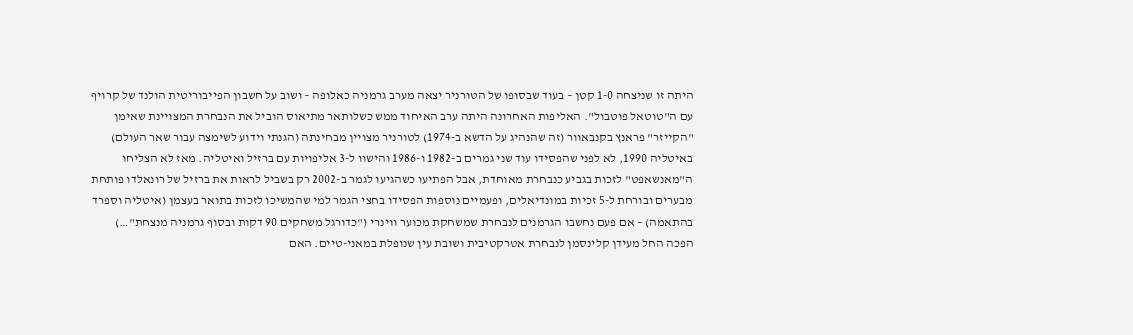היתה זו שניצחה 1-0 קטן – בעוד שבסופו של הטורניר יצאה מערב גרמניה כאלופה – ושוב על חשבון הפייבוריטית הולנד של קרויף עם ה"טוטאל פוטבול". האליפות האחרונה היתה ערב האיחוד ממש כשלותאר מתיאוס הוביל את הנבחרת המצויינת שאימן "הקייזר" פראנץ בקנבאוור (זה שהנהיג על הדשא ב-1974) לטורניר מצויין מבחינתה (הגנתי וידוע לשימצה עבור שאר העולם) באיטליה 1990, לא לפני שהפסידו עוד שני גמרים ב-1982 ו-1986 והישוו ל-3 אליפויות עם ברזיל ואיטליה. מאז לא הצליחו ה"מאנשאפט" לזכות בגביע כנבחרת מאוחדת, אבל הפתיעו כשהגיעו לגמר ב-2002 רק בשביל לראות את ברזיל של רונאלדו פותחת מבערים ובורחת ל-5 זכיות במונדיאלים, ופעמיים נוספות הפסידו בחצי הגמר למי שהמשיכו לזכות בתואר בעצמן (איטליה וספרד בהתאמה) – אם פעם נחשבו הגרמנים לנבחרת שמשחקת מכוער ווינרי ("כדורגל משחקים 90 דקות ובסוף גרמניה מנצחת"…) הפכה החל מעידן קלינסמן לנבחרת אטרקטיבית ושובת עין שנופלת במאני-טיים. האם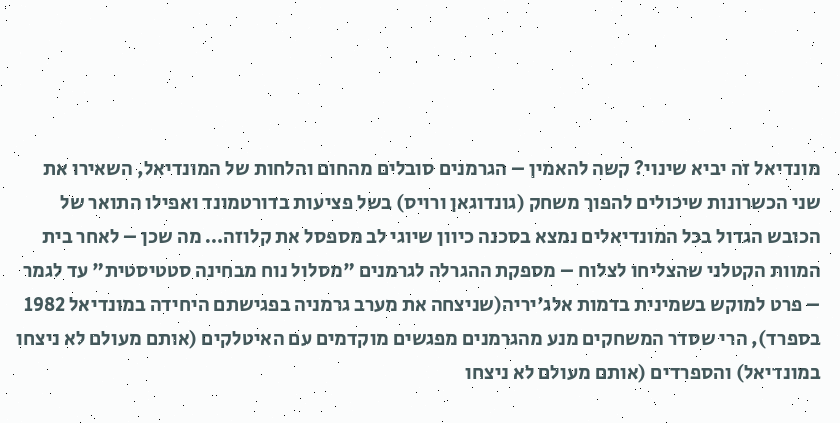מונדיאל זה יביא שינוי? קשה להאמין – הגרמנים סובלים מהחום והלחות של המונדיאל, השאירו את שני הכשרונות שיכולים להפוך משחק (גונדוגאן ורויס) בשל פציעות בדורטמונד ואפילו התואר של הכובש הגדול בכל המונדיאלים נמצא בסכנה כיוון שיוגי לב מספסל את קלוזה… מה שכן – לאחר בית המוות הקטלני שהצליחו לצלוח – מספקת ההגרלה לגרמנים "מסלול נוח מבחינה סטטיסטית" עד לגמר – פרט למוקש בשמינית בדמות אלג'יריה(שניצחה את מערב גרמניה בפגישתם היחידה במונדיאל 1982 בספרד), הרי שסדר המשחקים מנע מהגרמנים מפגשים מוקדמים עם האיטלקים (אותם מעולם לא ניצחו במונדיאל) והספרדים (אותם מעולם לא ניצחו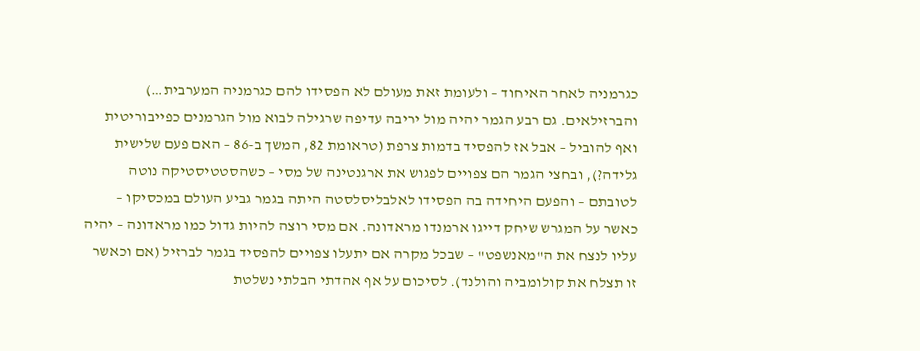כגרמניה לאחר האיחוד – ולעומת זאת מעולם לא הפסידו להם כגרמניה המערבית…) והברזילאים. גם רבע הגמר יהיה מול יריבה עדיפה שרגילה לבוא מול הגרמנים כפייבוריטית ואף להוביל – אבל אז להפסיד בדמות צרפת (טראומת 82, המשך ב-86 – האם פעם שלישית גלידה?), ובחצי הגמר הם צפויים לפגוש את ארגנטינה של מסי – כשהסטטיסטיקה נוטה לטובתם – והפעם היחידה בה הפסידו לאלבליסלסטה היתה בגמר גביע העולם במכסיקו – כאשר על המגרש שיחק דייגו ארמנדו מראדונה. אם מסי רוצה להיות גדול כמו מראדונה – יהיה עליו לנצח את ה"מאנשפט" – שבכל מקרה אם יתעלו צפויים להפסיד בגמר לברזיל (אם וכאשר זו תצלח את קולומביה והולנד). לסיכום על אף אהדתי הבלתי נשלטת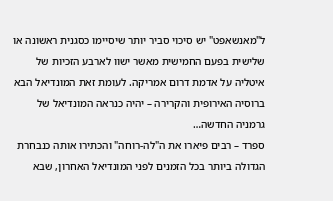ל"מאנשאפט" יש סיכוי סביר יותר שיסיימו כסגנית ראשונה או שלישית בפעם החמישית מאשר ישוו לארבע הזכיות של איטליה על אדמת דרום אמריקה. לעומת זאת המונדיאל הבא ברוסיה האירופית והקרירה – יהיה כנראה המונדיאל של גרמניה החדשה…
ספרד – רבים פיארו את ה"לה-רוחה" והכתירו אותה כנבחרת הגדולה ביותר בכל הזמנים לפני המונדיאל האחרון, שבא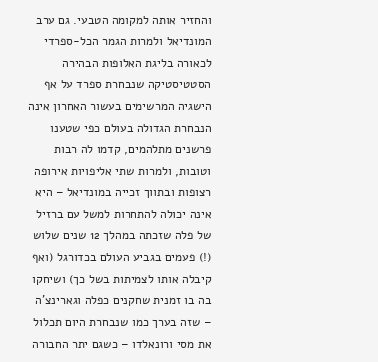והחזיר אותה למקומה הטבעי. גם ערב המונדיאל ולמרות הגמר הכל-ספרדי לכאורה בליגת האלופות הבהירה הסטטיסטיקה שנבחרת ספרד על אף הישגיה המרשימים בעשור האחרון אינה הנבחרת הגדולה בעולם כפי שטענו פרשנים מתלהמים, קדמו לה רבות וטובות, ולמרות שתי אליפויות אירופה רצופות ובתווך זכייה במונדיאל – היא אינה יכולה להתחרות למשל עם ברזיל של פלה שזכתה במהלך 12 שנים שלוש (!) פעמים בגביע העולם בכדורגל (ואף קיבלה אותו לצמיתות בשל כך) ושיחקו בה בו זמנית שחקנים כפלה וגארינצ'ה – שזה בערך כמו שנבחרת היום תכלול את מסי ורונאלדו – כשגם יתר החבורה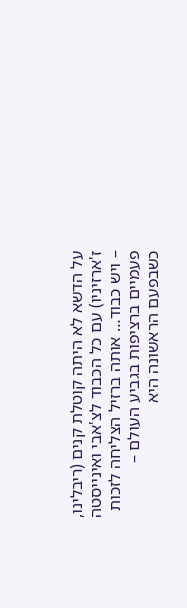על הדשא לא היתה קוטלת קנים (ריבלינו, ז'ארזיניו) עם כל הכבוד לצ'אבי ואינייסטה – ויש כבוד… אותה ברזיל הצליחה לזכות פעמיים ברציפות בגביע העולם – כשבפעם הראשונה היא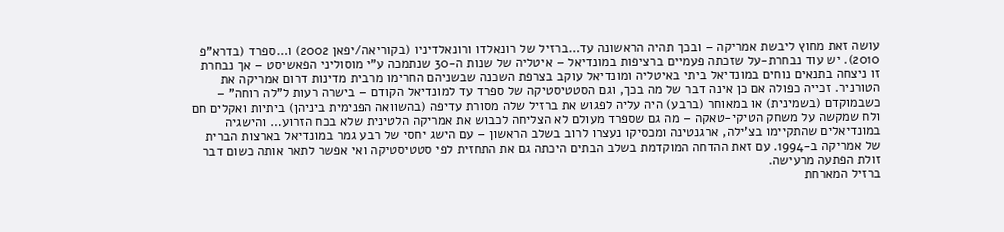עושה זאת מחוץ ליבשת אמריקה – ובכך תהיה הראשונה עד…ברזיל של רונאלדו ורונאלדיניו (בקוריאה/יפאן 2002) ו…ספרד (בדרא"פ 2010). יש עוד נבחרת-על שזכתה פעמיים ברציפות במונדיאל – איטליה של שנות ה-30 שנתמכה ע"י מוסוליני הפאשיסט – אך נבחרת זו ניצחה בתנאים נוחים במונדיאל ביתי באיטליה ומונדיאל עוקב בצרפת השכנה שבשניהם החרימו מרבית מדינות דרום אמריקה את הטורניר. זכייה כפולה אם כן אינה דבר של מה בכך, וגם הסטטיסטיקה של ספרד עד למונדיאל הקודם – בישרה רעות ל"לה רוחה" – כשבמוקדם (בשמינית) או במאוחר (ברבע) היה עליה לפגוש את ברזיל שלה מסורת עדיפה (בהשוואה הפנימית ביניהן) ביתיות ואקלים חם ולח שמקשה על משחק הטיקי-טאקה – מה גם שספרד מעולם לא הצליחה לכבוש את אמריקה הלטינית שלא בכח הזרוע… והישגיה במונדיאלים שהתקיימו בצ'ילה, ארגנטינה ומכסיקו נעצרו לרוב בשלב הראשון – עם הישג יחסי של רבע גמר במונדיאל בארצות הברית של אמריקה ב-1994. עם זאת ההדחה המוקדמת בשלב הבתים היכתה גם את התחזית לפי סטטיסטיקה ואי אפשר לתאר אותה כשום דבר זולת הפתעה מרעישה.
ברזיל המארחת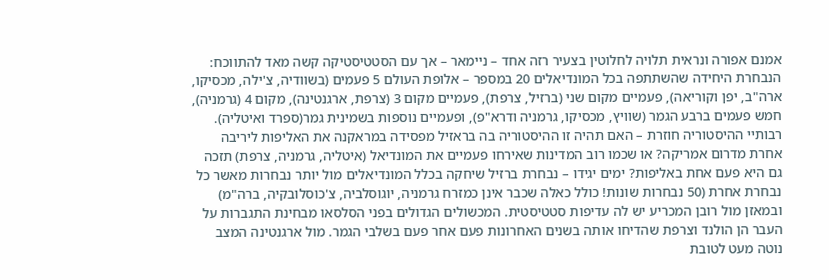אמנם אפורה ונראית תלויה לחלוטין בצעיר רזה אחד – ניימאר – אך עם הסטטיסטיקה קשה מאד להתווכח: הנבחרת היחידה שהשתתפה בכל המונדיאלים 20 במספר – אלופת העולם 5 פעמים (בשוודיה, צ'ילה, מכסיקו, ארה"ב, יפן וקוריאה), פעמיים מקום שני (ברזיל, צרפת), פעמיים מקום 3 (צרפת, ארגנטינה), מקום 4 (גרמניה), חמש פעמים ברבע הגמר (שוויץ, מכסיקו, גרמניה ודרא"פ), ופעמיים נוספות בשמינית גמר(ספרד ואיטליה). רבותיי ההיסטוריה חוזרת – האם תהיה זו ההיסטוריה בה בראזיל מפסידה במראקנה את האליפות ליריבה אחרת מדרום אמריקה? או שכמו רוב המדינות שאירחו פעמיים את המונדיאל (איטליה, גרמניה, צרפת) תזכה גם היא פעם אחת באליפות? ימים יגידו – נבחרת ברזיל שיחקה בכלל המונדיאלים מול יותר נבחרות מאשר כל נבחרת אחרת (50 נבחרות שונות! כולל כאלה שכבר אינן כמזרח גרמניה, יוגוסלביה, צ'כוסלובקיה, ברה"מ) ובמאזן מול רובן המכריע יש לה עדיפות סטטיסטית. המכשולים הגדולים בפני הסלסאו מבחינת התגברות על העבר הן הולנד וצרפת שהדיחו אותה בשנים האחרונות פעם אחר פעם בשלבי הגמר. מול ארגנטינה המצב נוטה מעט לטובת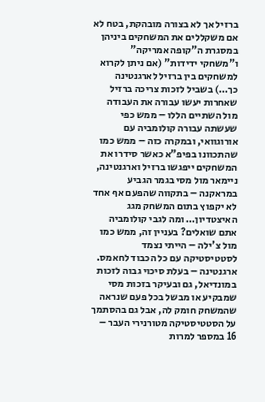ברזיל אך לא בצורה מובהקת, בטח לא אם משקללים את המשחקים ביניהן במסגרת ה"קופה אמריקה" ו"משחקי ידידות" (אם ניתן לקרוא למשחקים בין ברזיל לארגנטינה כך…) בשביל לזכות צריכה ברזיל שאחרות יעשו עבורה את העבודה מול השתיים הללו – ממש כפי שעשתה עבורה קולומביה עם אורוגוואי, ובמקרה כזה – ממש כמו שהתכוונו בפיפ"א כאשר סידרו את המשחקים ייפגשו ברזיל וארגנטינה, ניימאר מול מסי בגמר הגביע במראקנה – בתקווה שהפעם אף אחד לא יקפוץ בתום המשחק מגג האיצטדיון… ומה לגבי קולומביה אתם שואלים? בעניין זה, ממש כמו מול צ'ילה – הייתי נצמד לסטטיסטיקה עם כל הכבוד לחאמס.
ארגנטינה – בעלת סיכוי גבוה לזכות במונדיאל, גם ובעיקר בזכות מסי שמבקיע או מבשל בכל פעם שנראה שהמשחק חומק לה, אבל גם בהסתמך על הסטטיסטיקה מטורנירי העבר – 16 במספר למרות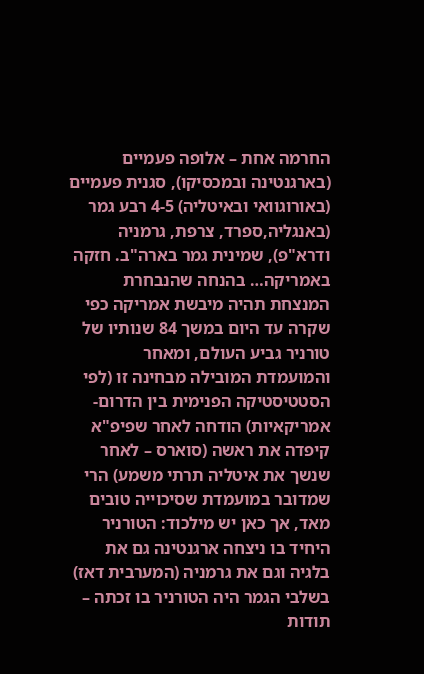החרמה אחת – אלופה פעמיים (בארגנטינה ובמכסיקו), סגנית פעמיים (באורוגוואי ובאיטליה) 4-5 רבע גמר (באנגליה,ספרד, צרפת, גרמניה ודרא"פ), שמינית גמר בארה"ב. חזקה באמריקה… בהנחה שהנבחרת המנצחת תהיה מיבשת אמריקה כפי שקרה עד היום במשך 84 שנותיו של טורניר גביע העולם, ומאחר והמועמדת המובילה מבחינה זו (לפי הסטטיסטיקה הפנימית בין הדרום-אמריקאיות) הודחה לאחר שפיפ"א קיפדה את ראשה (סוארס – לאחר שנשך את איטליה תרתי משמע) הרי שמדובר במועמדת שסיכוייה טובים מאד, אך כאן יש מילכוד: הטורניר היחיד בו ניצחה ארגנטינה גם את בלגיה וגם את גרמניה (המערבית דאז) בשלבי הגמר היה הטורניר בו זכתה – תודות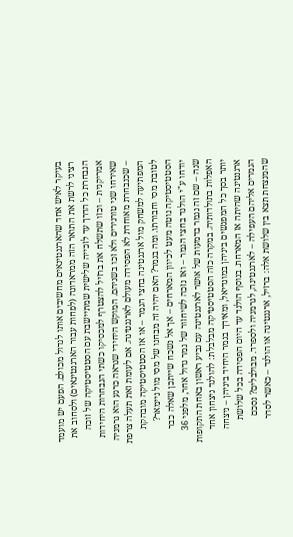בעיקר לאיש אחד שהארגנטינאים מחשיבים אותו לגדול מכולם. הפעם יש מועמד רציני לרשת את התואר הזה ממראדונה (לפחות עבור הארגנטינאים) ולסחוב את הנבחרת כל הדרך עד לזכייה שלישית שמתיישבת עם הסטטיסטיקה של זוכה אמריקנית – וכזו שתשלח את ברזיל להצטרף למכסיקו כשתי הנבחרות היחידות שאירחו שני טורנירים ולא זכו בשניהם. המוקש היחידי שנראה כרגע הוא גרמניה – שכנבחרת מאוחדת לא הפסידה מעולם לארגנטינה. אם לעומת זאת תעלה צרפת המפתיעה למשחק מול ארגנטינה בחצי הגמר – או אז הסטטיסטיקה מובהקת לטובת מסי וחבורתו. ומה בגמר? האם יהיה זה מבחנו של מסי מול ניימאר? הסטטיסטיקה נוטה מעט לכיוון המארחים – אך אל נשכח שייתכן שאלה כבר יודחו ע"י הולנד בחצי הגמר – ואז נזכה לשיחזור של גמר גדול אחר, מלפני 36 שנה – שם זה נגמר בדמעות של אושר לארגנטינה עם גביע ראשון באחת התקופות האפלות בתולדותיה. במקרה כזה הסטטיסטיקה מבלבלת: להולנד ניצחון אחד יותר בסך כל המפגשים ביניהן במונדיאל, ומאידך בגמר היחיד ביניהן – ניצחה ארגנטינה שהיתה אז המארחת. בנוסף הולנד עד היום הפסידה בכל שלושת הגמרים אליהם העפילה – לארגנטינה, לגרמניה ולספרד. מבולבלים? נסכם שהמנצחת תצא בין שלושת אלה: ברזיל, ארגנטינה או הולנד – כאשר לסדר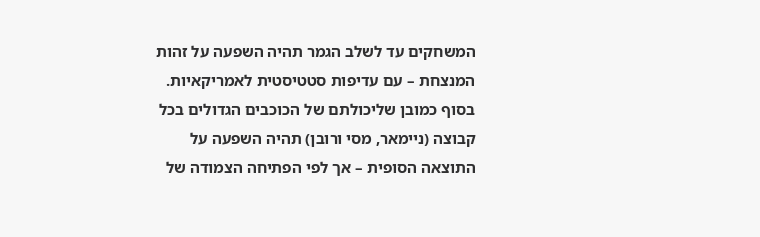המשחקים עד לשלב הגמר תהיה השפעה על זהות המנצחת – עם עדיפות סטטיסטית לאמריקאיות. בסוף כמובן שליכולתם של הכוכבים הגדולים בכל קבוצה (ניימאר, מסי ורובן) תהיה השפעה על התוצאה הסופית – אך לפי הפתיחה הצמודה של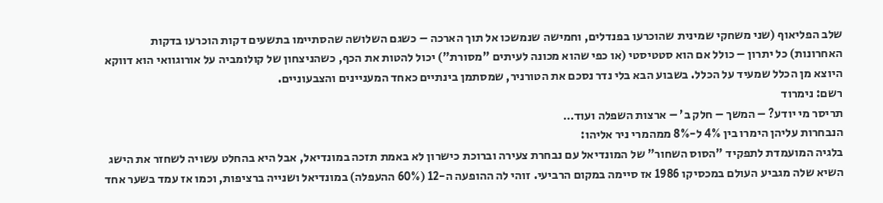שלב הפליאוף (שני משחקי שמינית שהוכרעו בפנדלים, וחמישה שנמשכו אל תוך הארכה – כשגם השלושה שהסתיימו בתשעים דקות הוכרעו בדקות האחרונות) כל יתרון – כולל אם הוא סטטיסטי (או כפי שהוא מכונה לעיתים "מסורת") יכול להטות את הכף, כשהניצחון של קולומביה על אורוגוואי הוא דווקא היוצא מן הכלל שמעיד על הכלל. בשבוע הבא בלי נדר נסכם את הטורניר, שמסתמן בינתיים כאחד המעניינים והצבעוניים.
רשם: נימרוד
תריסר מי יודע? – המשך – חלק ב' – ארצות השפלה ועוד…
הנבחרות עליהן הימרו בין 4% ל-8% ממהמרי ניר אליהו:
בלגיה המועמדת לתפקיד "הסוס השחור" של המונדיאל עם נבחרת צעירה וברוכת כישרון לא באמת תזכה במונדיאל, אבל היא בהחלט עשויה לשחזר את הישג השיא שלה מגביע העולם במכסיקו 1986 אז סיימה במקום הרביעי. זוהי לה ההופעה ה-12 (60% ההעפלה) במונדיאל ושנייה ברציפות, וכמו אז עמד בשער אחד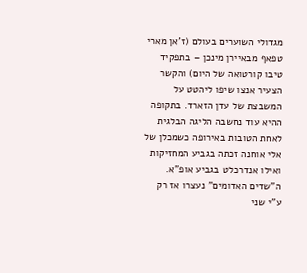מגדולי השוערים בעולם (ז'אן מארי טפאף מבאיירן מינכן – בתפקיד טיבו קורטואה של היום) והקשר הצעיר אנצו שיפו ליהטט על המשבצת של עדן הזארד. בתקופה ההיא עוד נחשבה הליגה הבלגית לאחת הטובות באירופה כשמכלן של אלי אוחנה זכתה בגביע המחזיקות ואילו אנדרכלט בגביע אופ"א. ה"שדים האדומים" נעצרו אז רק ע"י שני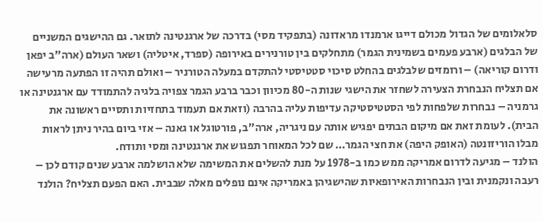סלאלומים של הגדול מכולם דייגו ארמנדו מראדונה (בתפקיד מסי) בדרכה של ארגנטינה לתואר. גם ההישגים המשניים של הבלגים (ארבע פעמים בשמינית הגמר) מתחלקים בין טורנירים באירופה (ספרד, איטליה) ושאר העולם (ארה"ב יפאן ודרום קוריאה) – ורומזים שלבלגים בהחלט סיכוי סטטיסטי להתקדם במעלה הטורניר – ואולם תהיה זו הפתעה מרעישה אם תצליח הנבחרת הצעירה לשחזר את הישגי שנות ה-80 מכיוון וכבר ברבע הגמר צפויה בלגיה להתמודד עם ארגנטינה או גרמניה – נבחרות שלפחות לפי הסטטיסטיקה עדיפות עליה בהרבה (וזאת אם תעמוד בתחזיות ותסיים ראשונה את הבית). לעומת זאת אם מיקום הבתים יפגיש אותה עם ניגריה, ארה"ב, פורטוגל או גאנה – אזי ביום בהיר ניתן לראות מבלו הוריזונטה (האופק היפה) את חצי הגמר… שם לכל המאוחר תפגוש את ארגנטינה ומסי ותודח.
הולנד – מגיעה לדרום אמריקה ממש כמו ב-1978 על מנת להשלים את המשימה שלא הושלמה ארבע שנים קודם לכן – רעבה ונקמנית ובין הנבחרות האירופאיות שהישגיהן באמריקה אינם נופלים מאלה שבבית. האם הפעם תצליח? הולנד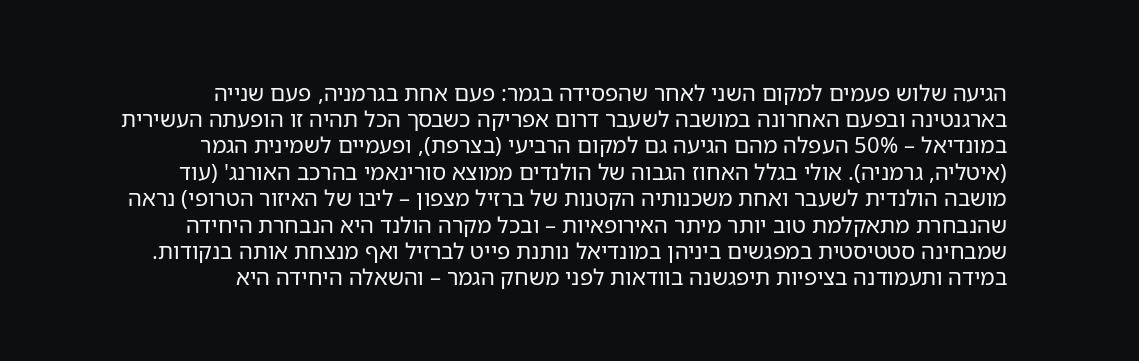הגיעה שלוש פעמים למקום השני לאחר שהפסידה בגמר: פעם אחת בגרמניה, פעם שנייה בארגנטינה ובפעם האחרונה במושבה לשעבר דרום אפריקה כשבסך הכל תהיה זו הופעתה העשירית במונדיאל – 50% העפלה מהם הגיעה גם למקום הרביעי (בצרפת), ופעמיים לשמינית הגמר (איטליה, גרמניה). אולי בגלל האחוז הגבוה של הולנדים ממוצא סורינאמי בהרכב האורנג' (עוד מושבה הולנדית לשעבר ואחת משכנותיה הקטנות של ברזיל מצפון – ליבו של האיזור הטרופי) נראה שהנבחרת מתאקלמת טוב יותר מיתר האירופאיות – ובכל מקרה הולנד היא הנבחרת היחידה שמבחינה סטטיסטית במפגשים ביניהן במונדיאל נותנת פייט לברזיל ואף מנצחת אותה בנקודות. במידה ותעמודנה בציפיות תיפגשנה בוודאות לפני משחק הגמר – והשאלה היחידה היא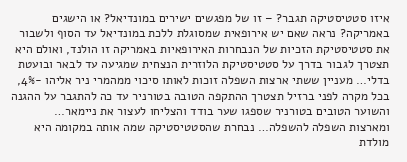איזו סטטיסטיקה תגבר? – זו של מפגשים ישירים במונדיאל? או הישגים באמריקה? נראה שאם יש אירופאית שמסוגלת ללכת במונדיאל עד הסוף ולשבור את סטטיסטיקת הזכיות של הנבחרות האירופאיות באמריקה זו הולנד, ואולם היא תצטרך לגבור בדרך על סטטיסטיקת הלוזרית הנצחית שמגיעה עד לבאר ובועטת בדלי… מעניין ששתי ארצות השפלה זוכות לאותו סיכוי ממהמרי ניר אליהו -4%, בכל מקרה לפני ברזיל תצטרך ההתקפה הטובה בטורניר עד כה להתגבר על ההגנה והשוער הטובים בטורניר שספגו שער בודד והצליחו לעצור את ניימאר…
ומארצות השפלה להשפלה… נבחרת שהסטטיסטיקה שמה אותה במקומה היא מולדת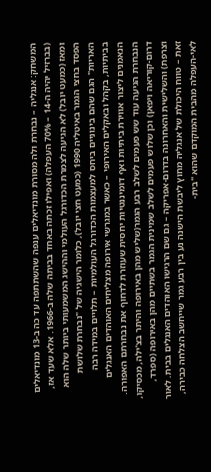המשחק: אנגליה – נבחרת ולה מסורת מונדיאלים ענפה שהשתתפה עד כה ב-13 מונדיאלים (בברזיל יהיה ה-14 – 70% העפלה) ואפילו זכתה באחד בביתה שלה ב-1966. אלא שעד אז, ומאז (כמעט יובל) לא הגיעה לצמרת הכדורגל העולמי וההישג המשמעותי ביותר שלה הוא הפסד בחצי הגמר באיטליה 1990 (כמעט חצי יובל), כלומר הישגיה של "נבחרת שלושת האריות" הגם שהם בינוניים ביחס למעצמות הכדורגל העולמיות – תלויים במידה רבה בביתיות, בקהל ובאקלים האירופי – כאשר במגרשי אירופה מצליחים האוהדים האנגלים הנאמנים ליצור אווירת ביתיות ואף דומיננטיות יחסית שעוזרת לדחוף את נבחרתם האפורה. הנבחרת הגיעה עוד שש פעמים לשלב רבע הגמר(שליש מהן באירופה והיתר בצ'ילה, מכסיקו, דרום-קוריאה ויפאן) וכן שלוש פעמים לשלב שמינית הגמר בשתיים מהן באירופה (ספרד, וצרפת) והשלישית והאחרונה בדרום-אפריקה – גם שם הרגישו האוהדים האנגלים בבית. לאור זאת – טווח היכולת של אנגליה מחוץ ליבשת הישנה נע בין רבע גמר שייחשב הצלחה כבירה, לאי-העפלה מהבית המוקדם שהוא "בית-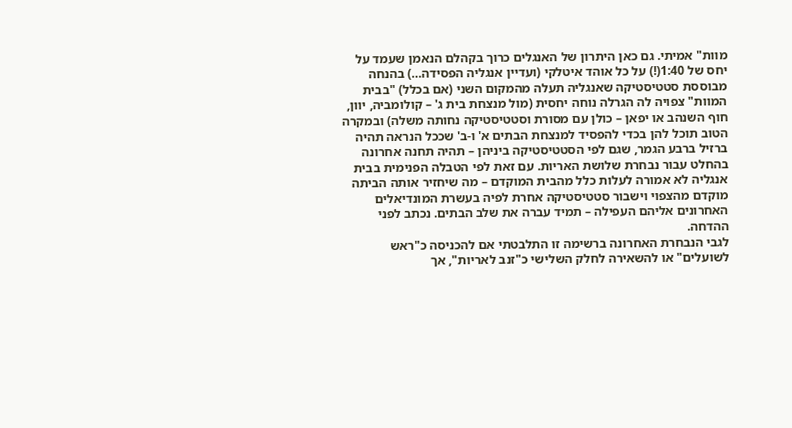מוות" אמיתי. גם כאן היתרון של האנגלים כרוך בקהלם הנאמן שעמד על יחס של 1:40(!) על כל אוהד איטלקי (ועדיין אנגליה הפסידה…) בהנחה מבוססת סטטיסטיקה שאנגליה תעלה מהמקום השני (אם בכלל) "בבית המוות" צפויה לה הגרלה נוחה יחסית (מול מנצחת בית ג' – קולומביה, יוון, חוף השנהב או יפאן – כולן עם מסורת וסטטיסטיקה נחותה משלה) ובמקרה הטוב תוכל להן בכדי להפסיד למנצחת הבתים א' ו-ב' שככל הנראה תהיה ברזיל ברבע הגמר, שגם לפי הסטטיסטיקה ביניהן – תהיה תחנה אחרונה בהחלט עבור נבחרת שלושת האריות. עם זאת לפי הטבלה הפנימית בבית אנגליה לא אמורה לעלות כלל מהבית המוקדם – מה שיחזיר אותה הביתה מוקדם מהצפוי וישבור סטטיסטיקה אחרת לפיה בעשרת המונדיאלים האחרונים אליהם העפילה – תמיד עברה את שלב הבתים. נכתב לפני ההדחה.
לגבי הנבחרת האחרונה ברשימה זו התלבטתי אם להכניסה כ"ראש לשועלים" או להשאירה לחלק השלישי כ"זנב לאריות", אך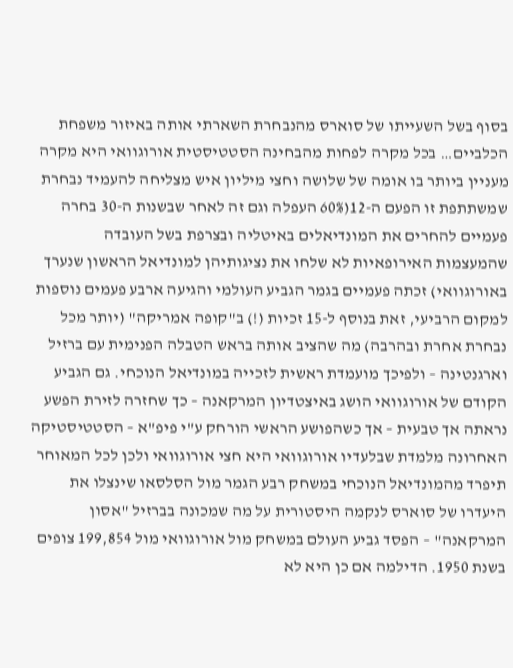בסוף בשל השעייתו של סוארס מהנבחרת השארתי אותה באיזור משפחת הכלביים… בכל מקרה לפחות מהבחינה הסטטיסטית אורוגוואי היא מקרה מעניין ביותר בו אומה של שלושה וחצי מיליון איש מצליחה להעמיד נבחרת שמשתתפת זו הפעם ה-12(60% העפלה וגם זה לאחר שבשנות ה-30 בחרה פעמיים להחרים את המונדיאלים באיטליה ובצרפת בשל העובדה שהמעצמות האירופאיות לא שלחו את נציגותיהן למונדיאל הראשון שנערך באורוגוואי) זכתה פעמיים בגמר הגביע העולמי והגיעה ארבע פעמים נוספות למקום הרביעי, זאת בנוסף ל-15 זכיות (!) ב"קופה אמריקה" (יותר מכל נבחרת אחרת ובהרבה) מה שהציב אותה בראש הטבלה הפנימית עם ברזיל וארגנטינה – ולפיכך מועמדת ראשית לזכייה במונדיאל הנוכחי. גם הגביע הקודם של אורוגוואי הושג באיצטדיון המרקאנה – כך שחזרה לזירת הפשע נראתה אך טבעית – אך כשהפושע הראשי הורחק ע"י פיפ"א – הסטטיסטיקה האחרונה מלמדת שבלעדיו אורוגוואי היא חצי אורוגוואי ולכן לכל המאוחר תיפרד מהמונדיאל הנוכחי במשחק רבע הגמר מול הסלסאו שינצלו את היעדרו של סוארס לנקמה היסטורית על מה שמכונה בברזיל "אסון המרקאנה" – הפסד גביע העולם במשחק מול אורוגוואי מול 199,854 צופים בשנת 1950. הדילמה אם כן היא לא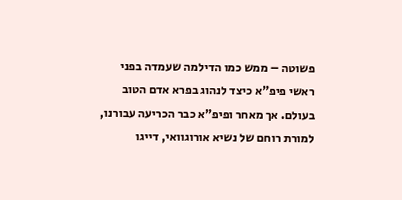פשוטה – ממש כמו הדילמה שעמדה בפני ראשי פיפ"א כיצד לנהוג בפרא אדם הטוב בעולם. אך מאחר ופיפ"א כבר הכריעה עבורנו, למורת רוחם של נשיא אורוגוואי, דייגו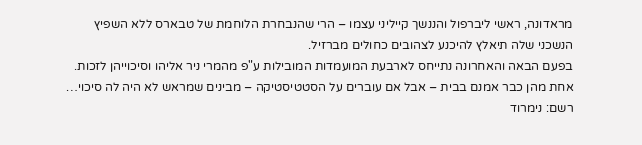מראדונה, ראשי ליברפול והננשך קייליני עצמו – הרי שהנבחרת הלוחמת של טבארס ללא השפיץ הנשכני שלה תיאלץ להיכנע לצהובים כחולים מברזיל.
בפעם הבאה והאחרונה נתייחס לארבעת המועמדות המובילות ע"פ מהמרי ניר אליהו וסיכוייהן לזכות. אחת מהן כבר אמנם בבית – אבל אם עוברים על הסטטיסטיקה – מבינים שמראש לא היה לה סיכוי…
רשם: נימרוד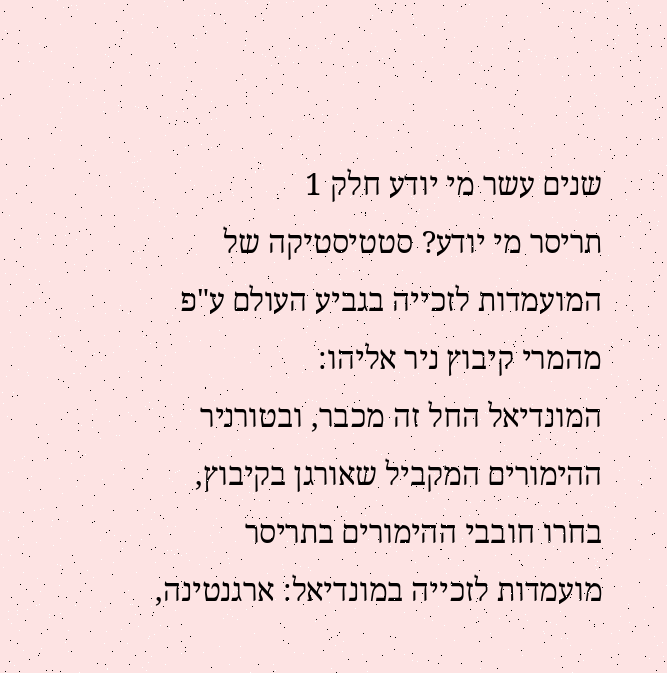שנים עשר מי יודע חלק 1
תריסר מי יודע? סטטיסטיקה של המועמדות לזכייה בגביע העולם ע"פ מהמרי קיבוץ ניר אליהו:
המונדיאל החל זה מכבר, ובטורניר ההימורים המקביל שאורגן בקיבוץ, בחרו חובבי ההימורים בתריסר מועמדות לזכייה במונדיאל: ארגנטינה,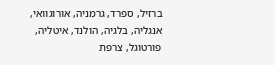ברזיל, ספרד, גרמניה, אורוגוואי, אנגליה, בלגיה, הולנד, איטליה, פורטוגל, צרפת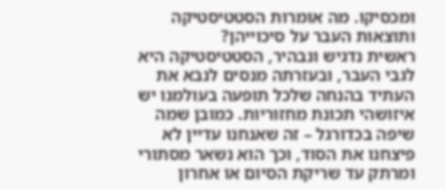ומכסיקו. מה אומרות הסטטיסטיקה ותוצאות העבר על סיכוייהן?
ראשית נדגיש ונבהיר, הסטטיסטיקה היא לגבי העבר, ובעזרתה מנסים לנבא את העתיד בהנחה שלכל תופעה בעולמנו יש איזושהי תכונת מחזוריות. כמובן שמה שיפה בכדורגל – זה שאנחנו עדיין לא פיצחנו את הסוד, וכך הוא נשאר מסתורי ומרתק עד שריקת הסיום או אחרון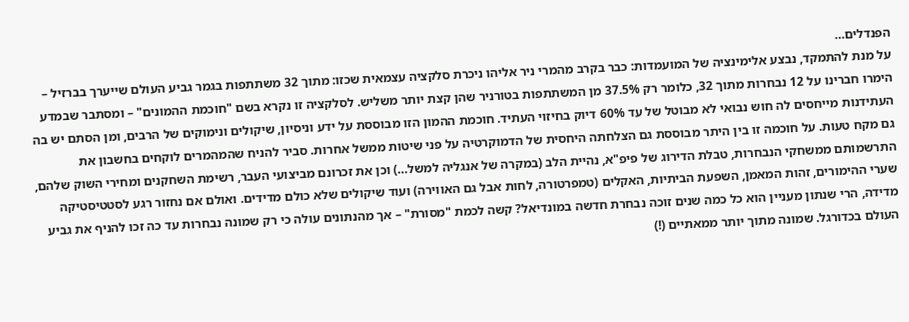הפנדלים…
על מנת להתמקד, נבצע אלימינציה של המועמדות: כבר בקרב מהמרי ניר אליהו ניכרת סלקציה עצמאית שכזו: מתוך 32 משתתפות בגמר גביע העולם שייערך בברזיל – הימרו חברינו על 12 נבחרות מתוך 32, כלומר רק 37.5% מן המשתתפות בטורניר שהן קצת יותר משליש. לסלקציה זו נקרא בשם "חוכמת ההמונים" – ומסתבר שבמדע העתידנות מייחסים לה חוש נבואי לא מבוטל של עד 60% דיוק בחיזוי העתיד. חוכמת ההמון הזו מבוססת על ידע וניסיון, שיקולים ונימוקים של הרבים, ומן הסתם יש בה גם מקח טעות. על חוכמה זו בין היתר מבוססת גם הצלחתה היחסית של הדמוקרטיה על פני שיטות ממשל אחרות. סביר להניח שהמהמרים לוקחים בחשבון את התרשמותם ממשחקי הנבחרות, טבלת הדירוג של פיפ"א, נהיית הלב (במקרה של אנגליה למשל…) וכן את זכרונם מביצועי העבר, רשימת השחקנים ומחירי השוק שלהם, שערי ההימורים, זהות המאמן, השפעת הביתיות, האקלים (טמפרטורה, לחות אבל גם האווירה) ועוד שיקולים שלא כולם מדידים. ואולם אם נחזור רגע לסטטיסטיקה מדידה, הרי שנתון מעניין הוא כל כמה שנים זוכה נבחרת חדשה במונדיאל? קשה לכמת "מסורת" – אך מהנתונים עולה כי רק שמונה נבחרות עד כה זכו להניף את גביע העולם בכדורגל. שמונה מתוך יותר ממאתיים (!)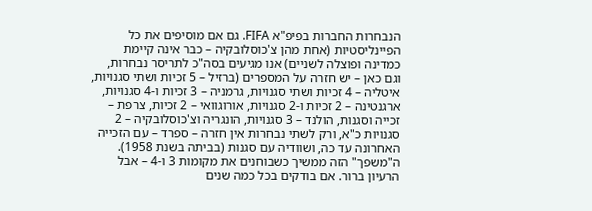הנבחרות החברות בפיפ"א FIFA. גם אם מוסיפים את כל הפיינליסטיות (אחת מהן צ'כוסלובקיה – כבר אינה קיימת כמדינה ופוצלה לשניים) אנו מגיעים בסה"כ לתריסר נבחרות, וגם כאן – יש חזרה על המספרים (ברזיל – 5 זכיות ושתי סגנויות, איטליה – 4 זכיות ושתי סגנויות, גרמניה – 3 זכיות ו-4 סגנויות, ארגנטינה – 2 זכיות ו-2 סגנויות, אורוגוואי – 2 זכיות, צרפת – זכייה וסגנות, הולנד – 3 סגנויות, הונגריה וצ'כוסלובקיה – 2 סגנויות כ"א, ורק לשתי נבחרות אין חזרה – ספרד – עם הזכייה האחרונה עד כה, ושוודיה עם סגנות (בביתה בשנת 1958). ה"משפך" הזה ממשיך כשבוחנים את מקומות 3 ו-4 – אבל הרעיון ברור. אם בודקים בכל כמה שנים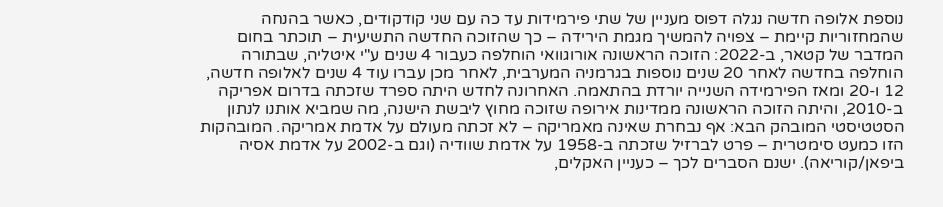נוספת אלופה חדשה נגלה דפוס מעניין של שתי פירמידות עד כה עם שני קודקודים, כאשר בהנחה שהמחזוריות קיימת – צפויה להמשיך מגמת הירידה – כך שהזוכה החדשה התשיעית – תוכתר בחום המדבר של קטאר, ב-2022: הזוכה הראשונה אורוגוואי הוחלפה כעבור 4 שנים ע"י איטליה, שבתורה הוחלפה בחדשה לאחר 20 שנים נוספות בגרמניה המערבית, לאחר מכן עברו עוד 4 שנים לאלופה חדשה, 12 ו-20 ומאז הפירמידה השנייה יורדת בהתאמה. האחרונה לחדש היתה ספרד שזכתה בדרום אפריקה ב-2010, והיתה הזוכה הראשונה ממדינות אירופה שזוכה מחוץ ליבשת הישנה, מה שמביא אותנו לנתון הסטטיסטי המובהק הבא: אף נבחרת שאינה מאמריקה – לא זכתה מעולם על אדמת אמריקה. המובהקות הזו כמעט סימטרית – פרט לברזיל שזכתה ב-1958 על אדמת שוודיה (וגם ב-2002 על אדמת אסיה ביפאן/קוריאה). ישנם הסברים לכך – כעניין האקלים,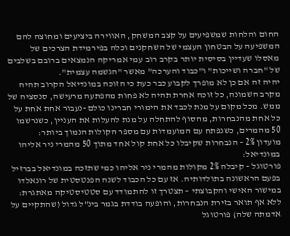החום והלחות שמשפיעים על קצב המשחק, האווירה ביציעים ומחוצה להם המשפיעה על הבטחון העצמי של השחקנים וכלה בפירמידת הצרכים של מאסלו שעדיין בסיסית יותר בקרב רוב עמי אמריקה הנמצאים ברובם בשלבים של "חברה ושייכות" ו"כבוד והערכה" מאשר "הגשמה עצמית".
יהיה זה אם כן לא מופרך לקבוע כבר כעת כי הזוכה במונדיאל הקרוב תהיה מקרב השמונה, כל זוכה אחרת תהיה לא פחות מהפתעה מרעישה, סנסציה של ממש. מכל מקום על מנת לכבד את הימורי חברינו כולם -נעבור אחת אחת על כל אחת מהנבחרות, מהסוף להתחלה על מנת להעלות את העניין, כשנרשמו 50 מהמרים, כשנפתח עם המועמדות עם מספר הקולות הנמוך ביותר:
מועדון 2% – הנבחרות שקיבלו כל אחת קול אחד מתוך 50 מהמרי ניר אליהו במונדיאל:
פורטוגל – קיבלה 2% מקולות מהמרי ניר אליהו כמי שתזכה במונדיאל בברזיל בפעם הראשונה בתולדותיה. אז עם כל הכבוד לשנה הפנטסטית של רונאלדו במישור האישי והקבוצתי – תצטרך זו להתמודד עם סטטיסטיקה מאתגרת: ללא אף תואר בזירת הנבחרות, והופעה בודדת בגמר בינ"ל גדול (שהתקיים על אדמתה שלה) פורטוגל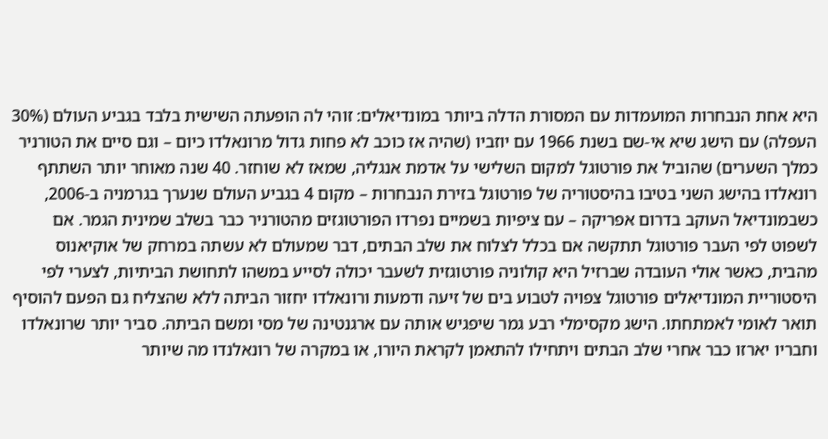היא אחת הנבחרות המועמדות עם המסורת הדלה ביותר במונדיאלים: זוהי לה הופעתה השישית בלבד בגביע העולם (30% העפלה) עם הישג שיא אי-שם בשנת 1966 עם יוזביו (שהיה אז כוכב לא פחות גדול מרונאלדו כיום – וגם סיים את הטורניר כמלך השערים) שהוביל את פורטוגל למקום השלישי על אדמת אנגליה, שמאז לא שוחזר. 40 שנה מאוחר יותר השתתף רונאלדו בהישג השני בטיבו בהיסטוריה של פורטוגל בזירת הנבחרות – מקום 4 בגביע העולם שנערך בגרמניה ב-2006, כשבמונדיאל העוקב בדרום אפריקה – עם ציפיות בשמיים נפרדו הפורטוגזים מהטורניר כבר בשלב שמינית הגמר. אם לשפוט לפי העבר פורטוגל תתקשה אם בכלל לצלוח את שלב הבתים, דבר שמעולם לא עשתה במרחק של אוקיאנוס מהבית, כאשר אולי העובדה שברזיל היא קולוניה פורטוגזית לשעבר יכולה לסייע במשהו לתחושת הביתיות, לצערי לפי היסטוריית המונדיאלים פורטוגל צפויה לטבוע בים של זיעה ודמעות ורונאלדו יחזור הביתה ללא שהצליח גם הפעם להוסיף תואר לאומי לאמתחתו. הישג מקסימלי רבע גמר שיפגיש אותה עם ארגנטינה של מסי ומשם הביתה. סביר יותר שרונאלדו וחבריו יארזו כבר אחרי שלב הבתים ויתחילו להתאמן לקראת היורו, או במקרה של רונאלנדו מה שיותר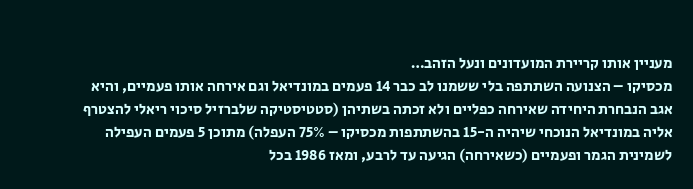מעניין אותו קריירת המועדונים ונעל הזהב…
מכסיקו – הצנועה השתתפה בלי ששמנו לב כבר 14 פעמים במונדיאל וגם אירחה אותו פעמיים, והיא אגב הנבחרת היחידה שאירחה כפליים ולא זכתה בשתיהן (סטטיסטיקה שלברזיל סיכוי ריאלי להצטרף אליה במונדיאל הנוכחי שיהיה ה-15 בהשתתפות מכסיקו – 75% העפלה) מתוכן 5 פעמים העפילה לשמינית הגמר ופעמיים (כשאירחה) הגיעה עד לרבע, ומאז 1986 בכל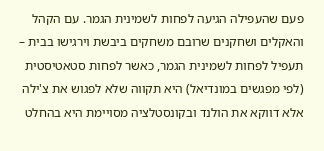פעם שהעפילה הגיעה לפחות לשמינית הגמר. עם הקהל והאקלים ושחקנים שרובם משחקים ביבשת וירגישו בבית – תעפיל לפחות לשמינית הגמר, כאשר לפחות סטאטיסטית (לפי מפגשים במונדיאל) היא תקווה שלא לפגוש את צ'ילה אלא דווקא את הולנד ובקונסטלציה מסויימת היא בהחלט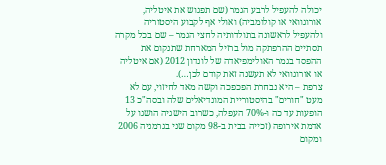יכולה להעפיל לרבע הגמר (שם תפגוש את איטליה, אורוגוואי או קולומביה) ואולי אף לקבוע היסטוריה ולהעפיל לראשונה בתולדותיה לחצי הגמר – שם בכל מקרה תסתיים ההרפתקה מול ברזיל המארחת שתנקום את ההפסד בגמר האולימפיאדה של לונדון 2012 (אם איטליה או אורוגוואי לא תעשנה זאת קודם לכן…).
צרפת – היא נבחרת הפכפכה וקשה מאד לחיזוי, עם לא מעט "חורים" בהיסטוריית המונדיאלים שלה ובסה"כ 13 הופעות עד כה ו-70% העפלה, כשרוב הישגיה הושגו על אדמת אירופה (זכייה בבית ב-98 מקום שני בגרמניה 2006 ומקום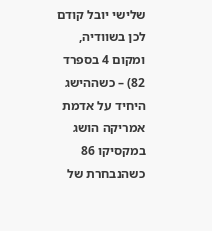שלישי יובל קודם לכן בשוודיה, ומקום 4 בספרד 82) – כשההישג היחיד על אדמת אמריקה הושג במקסיקו 86 כשהנבחרת של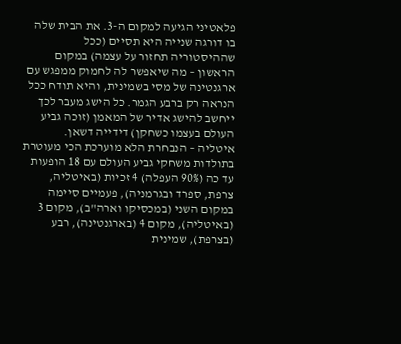פלאטיני הגיעה למקום ה-3. את הבית שלה בו דורגה שנייה היא תסיים (ככל שההיסטוריה תחזור על עצמה) במקום הראשון – מה שיאפשר לה לחמוק ממפגש עם ארגנטינה של מסי בשמינית, והיא תודח ככל הנראה רק ברבע הגמר. כל הישג מעבר לכך ייחשב להישג אדיר של המאמן (זוכה גביע העולם בעצמו כשחקן) דידייה דשאן.
איטליה – הנבחרת הלא מוערכת הכי מעוטרת בתולדות משחקי גביע העולם עם 18 הופעות עד כה (90% העפלה) 4 זכיות (באיטליה, צרפת, ספרד ובגרמניה), פעמיים סיימה במקום השני (במכסיקו וארה"ב), מקום 3 (באיטליה), מקום 4 (בארגנטינה), רבע (בצרפת), שמינית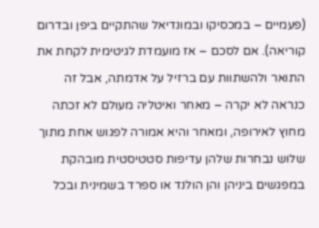(פעמיים – במכסיקו ובמונדיאל שהתקיים ביפן ובדרום קוריאה). אם לסכם – אז מועמדת לגיטימית לקחת את התואר ולהשתוות עם ברזיל על אדמתה, אבל זה כנראה לא יקרה – מאחר ואיטליה מעולם לא זכתה מחוץ לאירופה, ומאחר והיא אמורה לפגוש אחת מתוך שלוש נבחרות שלהן עדיפות סטטיסטית מובהקת במפגשים ביניהן והן הולנד או ספרד בשמינית ובכל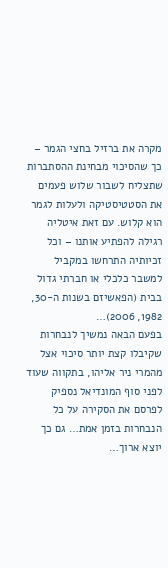מקרה את ברזיל בחצי הגמר – כך שהסיכוי מבחינת ההסתברות שתצליח לשבור שלוש פעמים את הסטטיסטיקה ולעלות לגמר הוא קלוש. עם זאת איטליה רגילה להפתיע אותנו – וכל זכיותיה התרחשו במקביל למשבר כלכלי או חברתי גדול בבית (הפאשיזם בשנות ה-30, 1982, 2006)…
בפעם הבאה נמשיך לנבחרות שקיבלו קצת יותר סיכוי אצל מהמרי ניר אליהו, בתקווה שעוד לפני סוף המונדיאל נספיק לפרסם את הסקירה על כל הנבחרות בזמן אמת… גם כך יוצא ארוך…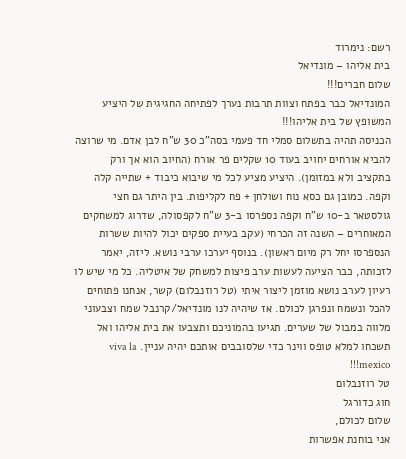רשם: נימרוד
בית אליהו – מונדיאל
שלום חברים!!!
המונדיאל כבר בפתח וצוות תרבות נערך לפתיחה החגיגית של היציע המשופץ של בית אליהו!!!
הכניסה תהיה בתשלום סמלי חד פעמי בסה"כ 30 ש"ח לבן אדם. מי שרוצה להביא אורחים יחויב בעוד 10 שקלים פר אורח (החיוב הוא אך ורק בתקציב ולא במזומן). היציע מציע לכל מי שיבוא כיבוד + שתייה קלה וקפה. כמובן גם כסא נוח ושולחן + פח לקליפות. בין היתר גם חצי גולסטאר ב-10 ש"ח וקפה נספרסו ב-3 ש"ח לקפסולה, שדרוג למשחקים המאוחרים – השנה זה הכרחי (עקב בעיית ספקים יכול להיות ששרות הנספרסו יחל רק מיום ראשון). בנוסף יערכו ערבי נושא. ליזה, יאמר לזכותה, כבר הציעה לעשות ערב פיצות למשחק של איטליה. כל מי שיש לו רעיון לערב נושא מוזמן ליצור איתי (טל רוזנבלום) קשר, אנחנו פתוחים להכל ונשמח ונפרגן לכולם. אז שיהיה לנו מונדיאל/קרנבל שמח וצבעוני מלווה במבול של שערים. תגיעו בהמוניכם ותצבעו את בית אליהו ואל תשכחו למלא טופס ווינר כדי שלסובבים אותכם יהיה עניין. viva la mexico!!!
טל רוזנבלום
חוג כדורגל
שלום לכולם,
אני בוחנת אפשרות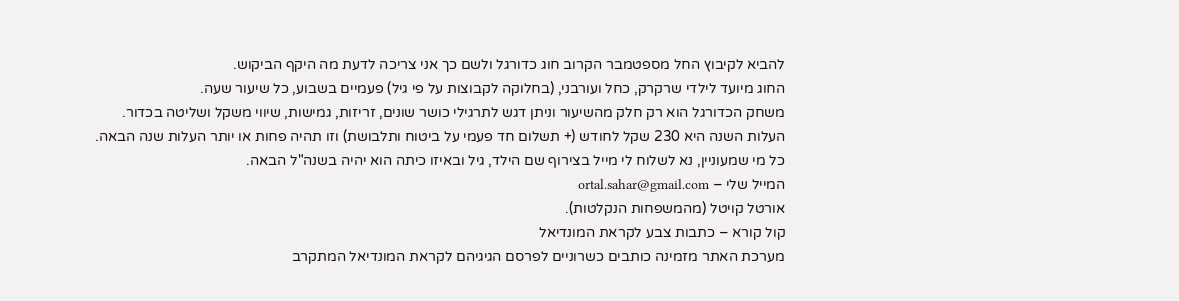להביא לקיבוץ החל מספטמבר הקרוב חוג כדורגל ולשם כך אני צריכה לדעת מה היקף הביקוש.
החוג מיועד לילדי שרקרק, כחל ועורבני, (בחלוקה לקבוצות על פי גיל) פעמיים בשבוע, כל שיעור שעה.
משחק הכדורגל הוא רק חלק מהשיעור וניתן דגש לתרגילי כושר שונים, זריזות, גמישות, שיווי משקל ושליטה בכדור.
העלות השנה היא 230 שקל לחודש (+ תשלום חד פעמי על ביטוח ותלבושת) וזו תהיה פחות או יותר העלות שנה הבאה.
כל מי שמעוניין, נא לשלוח לי מייל בצירוף שם הילד, גיל ובאיזו כיתה הוא יהיה בשנה"ל הבאה.
המייל שלי – ortal.sahar@gmail.com
אורטל קויטל (מהמשפחות הנקלטות).
קול קורא – כתבות צבע לקראת המונדיאל
מערכת האתר מזמינה כותבים כשרוניים לפרסם הגיגיהם לקראת המונדיאל המתקרב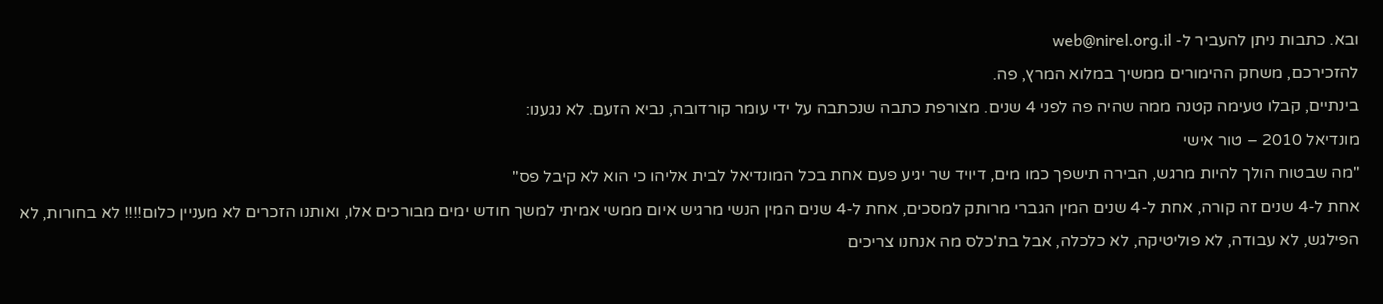ובא. כתבות ניתן להעביר ל- web@nirel.org.il
להזכירכם, משחק ההימורים ממשיך במלוא המרץ, פה.
בינתיים, קבלו טעימה קטנה ממה שהיה פה לפני 4 שנים. מצורפת כתבה שנכתבה על ידי עומר קורדובה, נביא הזעם. לא נגענו:
מונדיאל 2010 – טור אישי
"מה שבטוח הולך להיות מרגש, הבירה תישפך כמו מים, דיויד שר יגיע פעם אחת בכל המונדיאל לבית אליהו כי הוא לא קיבל פס"
אחת ל-4 שנים זה קורה, אחת ל-4 שנים המין הגברי מרותק למסכים, אחת ל-4 שנים המין הנשי מרגיש איום ממשי אמיתי למשך חודש ימים מבורכים אלו, ואותנו הזכרים לא מעניין כלום!!!! לא בחורות, לא הפילגש, לא עבודה, לא פוליטיקה, לא כלכלה, אבל בת'כלס מה אנחנו צריכים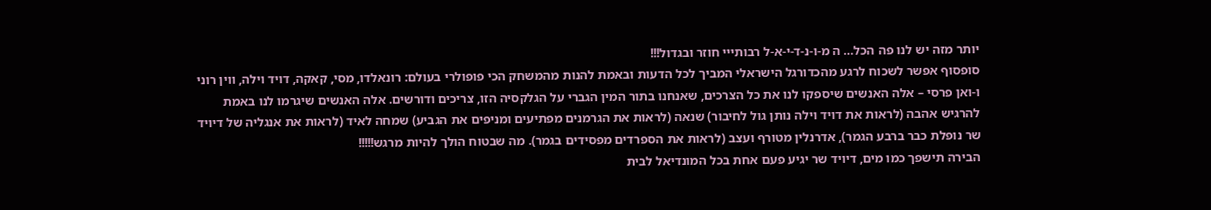יותר מזה יש לנו פה הכל… ה מ-ו-נ-ד-י-א-ל רבותייי חוזר ובגדול!!!
סופסוף אפשר לשכוח לרגע מהכדורגל הישראלי המביך לכל הדעות ובאמת להנות מהמשחק הכי פופולרי בעולם: רונאלדו, מסי, קאקה, דויד וילה, ווין רוני ו-ואן פרסי – אלה האנשים שיספקו לנו את כל הצרכים, שאנחנו בתור המין הגברי על הגלקסיה הזו, צריכים ודורשים. אלה האנשים שיגרמו לנו באמת להרגיש אהבה (לראות את דויד וילה נותן גול לחיבור) שנאה (לראות את הגרמנים מפתיעים ומניפים את הגביע) שמחה לאיד (לראות את אנגליה של דיויד שר נופלת כבר ברבע הגמר), אדרנלין מטורף ועצב (לראות את הספרדים מפסידים בגמר). מה שבטוח הולך להיות מרגש!!!!!
הבירה תישפך כמו מים, דיויד שר יגיע פעם אחת בכל המונדיאל לבית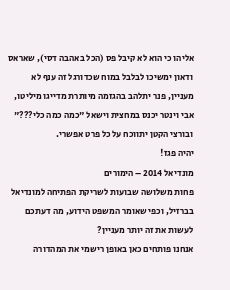אליהו כי הוא לא קיבל פס (הכל באהבה דסי), שאראס ודאון ימשיכו לבלבל במוח שכדורגל זה ענף לא מעניין, פנר יתלהב בהגזמה מיותרת מדייגו מיליטו, אבי וינטר יכנס במחצית וישאל "כמה כמה כלי???" ובורצי הקטן יתווכח על כל פרט אפשרי.
יהיה פגז!
מונדיאל 2014 – הימורים
פחות משלושה שבועות לשריקת הפתיחה למונדיאל בברזיל, וכפי שאומר המשפט הידוע, מה דעתכם לעשות את זה יותר מעניין?
אנחנו פותחים כאן באופן רישמי את המהדורה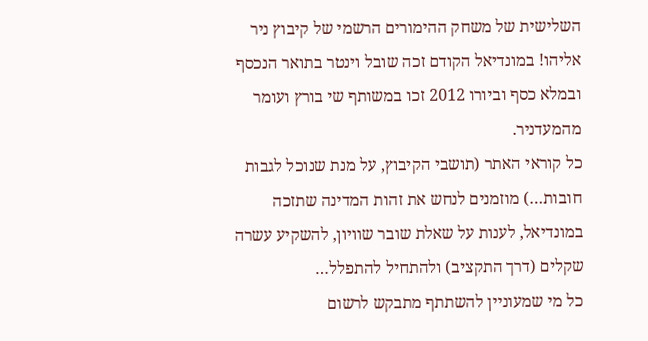השלישית של משחק ההימורים הרשמי של קיבוץ ניר אליהו! במונדיאל הקודם זכה שובל וינטר בתואר הנכסף ובמלא כסף וביורו 2012 זכו במשותף שי בורץ ועומר מהמעדניר.
כל קוראי האתר (תושבי הקיבוץ, על מנת שנוכל לגבות חובות…) מוזמנים לנחש את זהות המדינה שתזכה במונדיאל, לענות על שאלת שובר שוויון, להשקיע עשרה שקלים (דרך התקציב) ולהתחיל להתפלל…
כל מי שמעוניין להשתתף מתבקש לרשום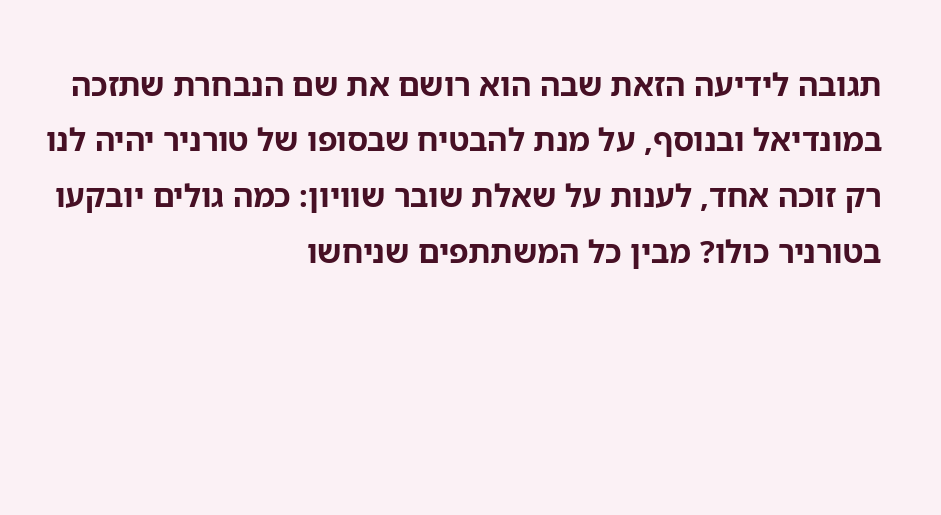תגובה לידיעה הזאת שבה הוא רושם את שם הנבחרת שתזכה במונדיאל ובנוסף, על מנת להבטיח שבסופו של טורניר יהיה לנו רק זוכה אחד, לענות על שאלת שובר שוויון: כמה גולים יובקעו בטורניר כולו? מבין כל המשתתפים שניחשו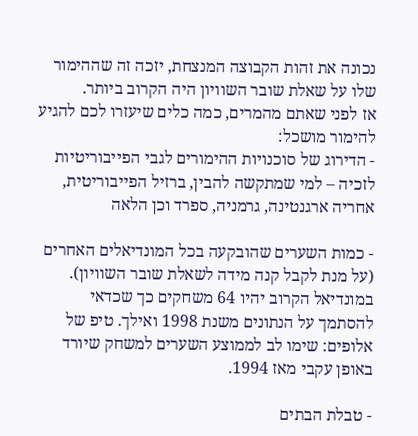נכונה את זהות הקבוצה המנצחת, יזכה זה שההימור שלו על שאלת שובר השוויון היה הקרוב ביותר.
אז לפני שאתם מהמרים, כמה כלים שיעזרו לכם להגיע להימור מושכל:
- הדירוג של סוכנויות ההימורים לגבי הפייבוריטיות לזכיה – למי שמתקשה להבין, ברזיל הפייבוריטית, אחריה ארגנטינה, גרמניה, ספרד וכן הלאה

- כמות השערים שהובקעה בכל המונדיאלים האחרים (על מנת לקבל קנה מידה לשאלת שובר השוויון). במונדיאל הקרוב יהיו 64 משחקים כך שכדאי להסתמך על הנתונים משנת 1998 ואילך. טיפ של אלופים: שימו לב לממוצע השערים למשחק שיורד באופן עקבי מאז 1994.

- טבלת הבתים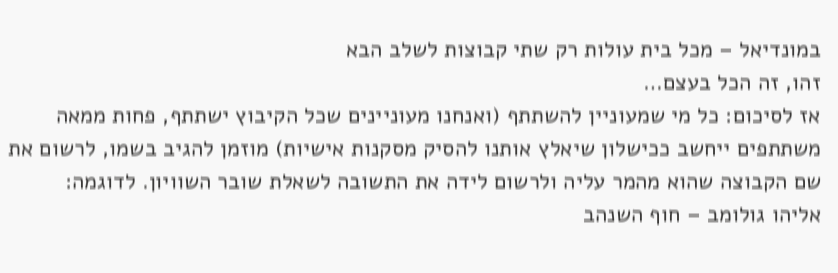במונדיאל – מכל בית עולות רק שתי קבוצות לשלב הבא
זהו, זה הכל בעצם…
אז לסיכום: כל מי שמעוניין להשתתף (ואנחנו מעוניינים שכל הקיבוץ ישתתף, פחות ממאה משתתפים ייחשב ככישלון שיאלץ אותנו להסיק מסקנות אישיות) מוזמן להגיב בשמו, לרשום את שם הקבוצה שהוא מהמר עליה ולרשום לידה את התשובה לשאלת שובר השוויון. לדוגמה:
אליהו גולומב – חוף השנהב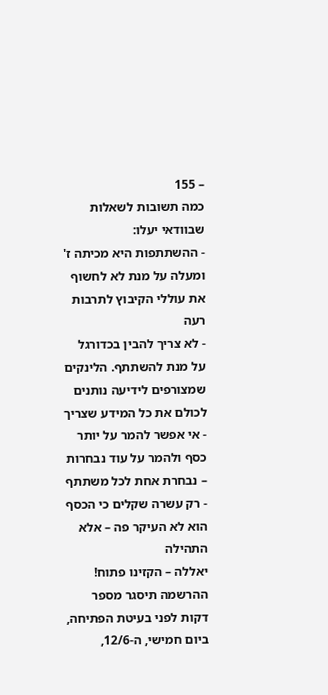– 155
כמה תשובות לשאלות שבוודאי יעלו:
- ההשתתפות היא מכיתה ז' ומעלה על מנת לא לחשוף את עוללי הקיבוץ לתרבות רעה
- לא צריך להבין בכדורגל על מנת להשתתף. הלינקים שמצורפים לידיעה נותנים לכולם את כל המידע שצריך
- אי אפשר להמר על יותר כסף ולהמר על עוד נבחרות – נבחרת אחת לכל משתתף
- רק עשרה שקלים כי הכסף הוא לא העיקר פה – אלא התהילה
יאללה – הקזינו פתוח! ההרשמה תיסגר מספר דקות לפני בעיטת הפתיחה, ביום חמישי, ה-12/6,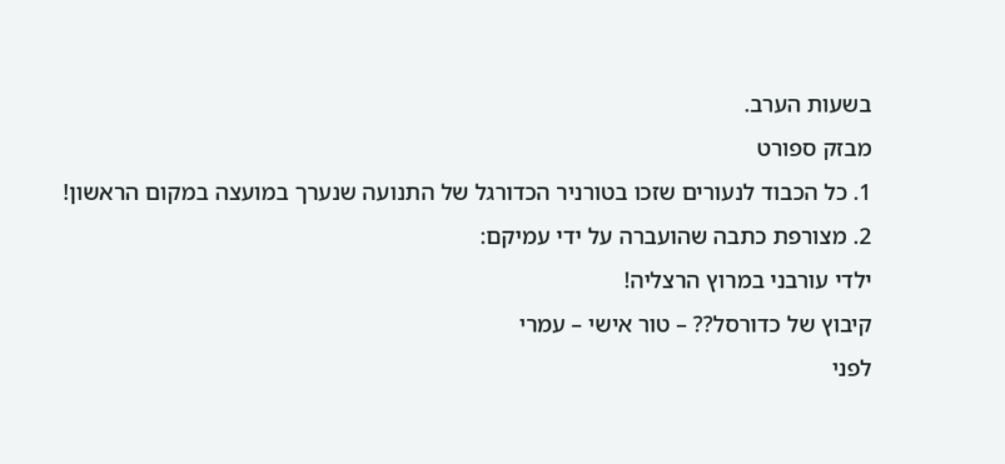בשעות הערב.
מבזק ספורט
1. כל הכבוד לנעורים שזכו בטורניר הכדורגל של התנועה שנערך במועצה במקום הראשון!
2. מצורפת כתבה שהועברה על ידי עמיקם:
ילדי עורבני במרוץ הרצליה!
קיבוץ של כדורסל?? – טור אישי – עמרי
לפני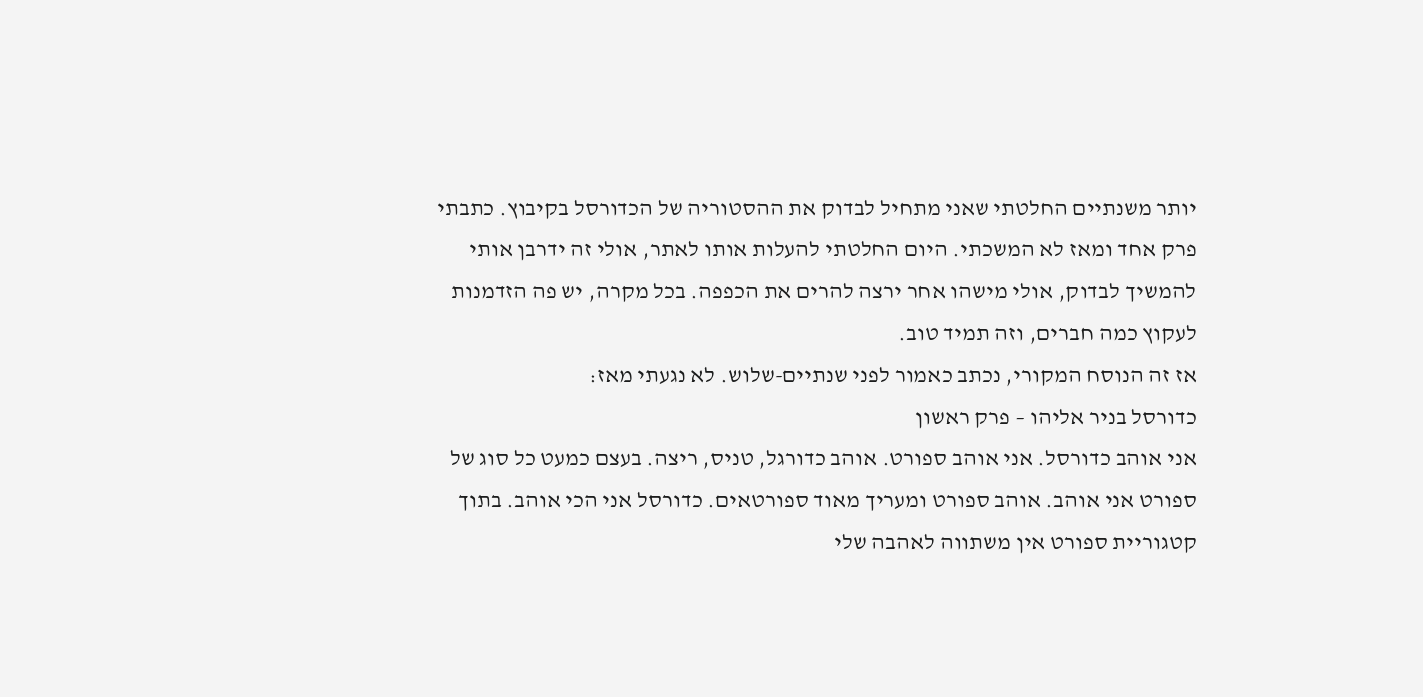יותר משנתיים החלטתי שאני מתחיל לבדוק את ההסטוריה של הכדורסל בקיבוץ. כתבתי פרק אחד ומאז לא המשכתי. היום החלטתי להעלות אותו לאתר, אולי זה ידרבן אותי להמשיך לבדוק, אולי מישהו אחר ירצה להרים את הכפפה. בכל מקרה, יש פה הזדמנות לעקוץ כמה חברים, וזה תמיד טוב.
אז זה הנוסח המקורי, נכתב כאמור לפני שנתיים-שלוש. לא נגעתי מאז:
כדורסל בניר אליהו – פרק ראשון
אני אוהב כדורסל. אני אוהב ספורט. אוהב כדורגל, טניס, ריצה. בעצם כמעט כל סוג של ספורט אני אוהב. אוהב ספורט ומעריך מאוד ספורטאים. כדורסל אני הכי אוהב. בתוך קטגוריית ספורט אין משתווה לאהבה שלי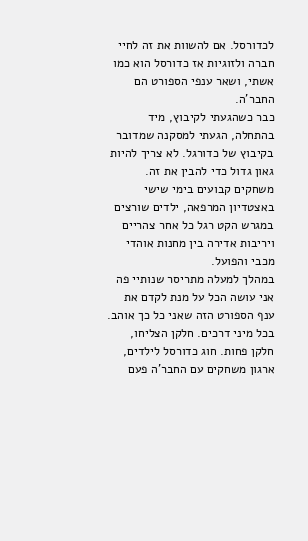לכדורסל. אם להשוות את זה לחיי חברה ולזוגיות אז כדורסל הוא כמו אשתי, ושאר ענפי הספורט הם החבר'ה.
כבר כשהגעתי לקיבוץ, מיד בהתחלה, הגעתי למסקנה שמדובר בקיבוץ של כדורגל. לא צריך להיות גאון גדול כדי להבין את זה. משחקים קבועים בימי שישי באצטדיון המרפאה, ילדים שורצים במגרש הקט רגל כל אחר צהריים ויריבות אדירה בין מחנות אוהדי מכבי והפועל.
במהלך למעלה מתריסר שנותיי פה אני עושה הכל על מנת לקדם את ענף הספורט הזה שאני כל כך אוהב. בכל מיני דרכים. חלקן הצליחו, חלקן פחות. חוג כדורסל לילדים, ארגון משחקים עם החבר'ה פעם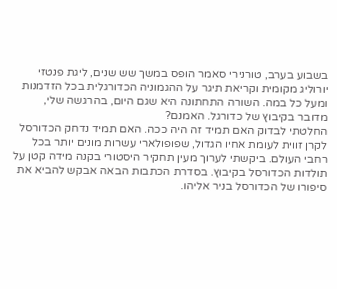בשבוע בערב, טורנירי סאמר הופס במשך שש שנים, ליגת פנטזי יורוליג מקומית וקריאת תיגר על ההגמוניה הכדורגלית בכל הזדמנות ומעל כל במה. השורה התחתונה היא שגם היום, בהרגשה שלי, מדובר בקיבוץ של כדורגל. האמנם?
החלטתי לבדוק האם תמיד זה היה ככה. האם תמיד נדחק הכדורסל לקרן זווית לעומת אחיו הגדול, שפופולארי עשרות מונים יותר בכל רחבי העולם. ביקשתי לערוך מעין תחקיר היסטורי בקנה מידה קטן על תולדות הכדורסל בקיבוץ. בסדרת הכתבות הבאה אבקש להביא את סיפורו של הכדורסל בניר אליהו.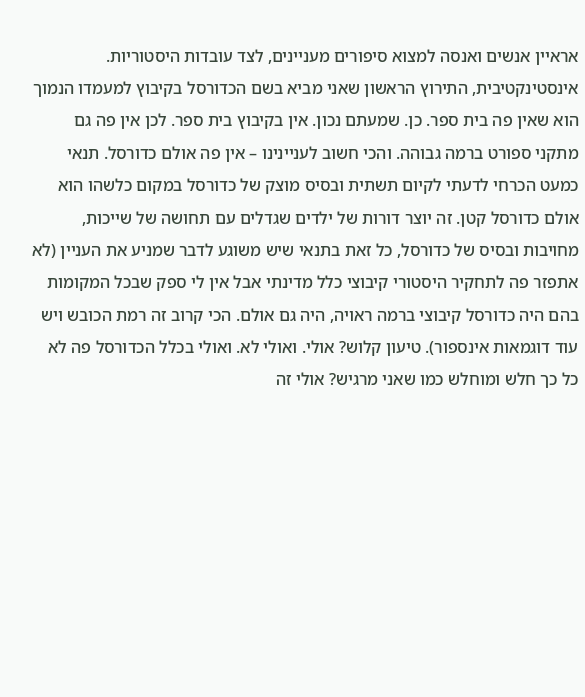אראיין אנשים ואנסה למצוא סיפורים מעניינים, לצד עובדות היסטוריות.
אינסטינקטיבית, התירוץ הראשון שאני מביא בשם הכדורסל בקיבוץ למעמדו הנמוך הוא שאין פה בית ספר. כן. שמעתם נכון. אין בקיבוץ בית ספר. לכן אין פה גם מתקני ספורט ברמה גבוהה. והכי חשוב לעניינינו – אין פה אולם כדורסל. תנאי כמעט הכרחי לדעתי לקיום תשתית ובסיס מוצק של כדורסל במקום כלשהו הוא אולם כדורסל קטן. זה יוצר דורות של ילדים שגדלים עם תחושה של שייכות, מחויבות ובסיס של כדורסל, כל זאת בתנאי שיש משוגע לדבר שמניע את העניין (לא אתפזר פה לתחקיר היסטורי קיבוצי כלל מדינתי אבל אין לי ספק שבכל המקומות בהם היה כדורסל קיבוצי ברמה ראויה, היה גם אולם. הכי קרוב זה רמת הכובש ויש עוד דוגמאות אינספור). טיעון קלוש? אולי. ואולי לא. ואולי בכלל הכדורסל פה לא כל כך חלש ומוחלש כמו שאני מרגיש? אולי זה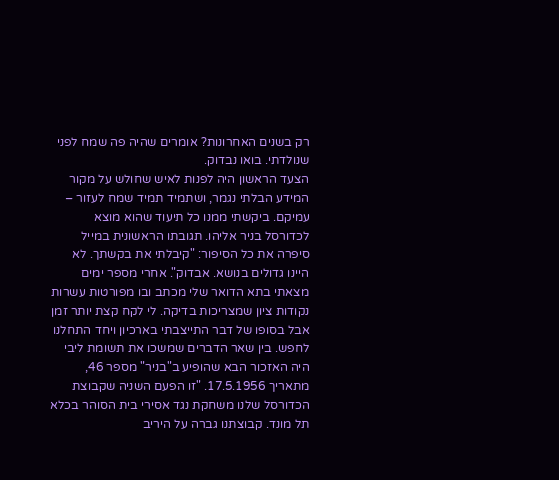רק בשנים האחרונות? אומרים שהיה פה שמח לפני שנולדתי. בואו נבדוק.
הצעד הראשון היה לפנות לאיש שחולש על מקור המידע הבלתי נגמר, ושתמיד תמיד שמח לעזור – עמיקם. ביקשתי ממנו כל תיעוד שהוא מוצא לכדורסל בניר אליהו. תגובתו הראשונית במייל סיפרה את כל הסיפור: "קיבלתי את בקשתך. לא היינו גדולים בנושא. אבדוק". אחרי מספר ימים מצאתי בתא הדואר שלי מכתב ובו מפורטות עשרות נקודות ציון שמצריכות בדיקה. לי לקח קצת יותר זמן אבל בסופו של דבר התייצבתי בארכיון ויחד התחלנו לחפש. בין שאר הדברים שמשכו את תשומת ליבי היה האזכור הבא שהופיע ב"בניר" מספר 46, מתאריך 17.5.1956. "זו הפעם השניה שקבוצת הכדורסל שלנו משחקת נגד אסירי בית הסוהר בכלא תל מונד. קבוצתנו גברה על היריב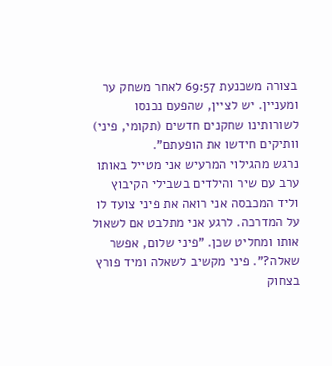בצורה משכנעת 69:57 לאחר משחק ער ומעניין. יש לציין, שהפעם נכנסו לשורותינו שחקנים חדשים (תקומי, פיני) וותיקים חידשו את הופעתם".
נרגש מהגילוי המרעיש אני מטייל באותו ערב עם שיר והילדים בשבילי הקיבוץ וליד המכבסה אני רואה את פיני צועד לו על המדרכה. לרגע אני מתלבט אם לשאול אותו ומחליט שכן. "פיני שלום, אפשר שאלה?". פיני מקשיב לשאלה ומיד פורץ בצחוק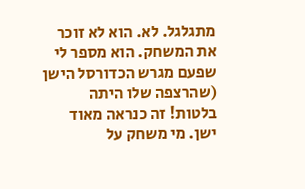מתגלגל. לא. הוא לא זוכר את המשחק. הוא מספר לי שפעם מגרש הכדורסל הישן (שהרצפה שלו היתה בלטות! זה כנראה מאוד ישן. מי משחק על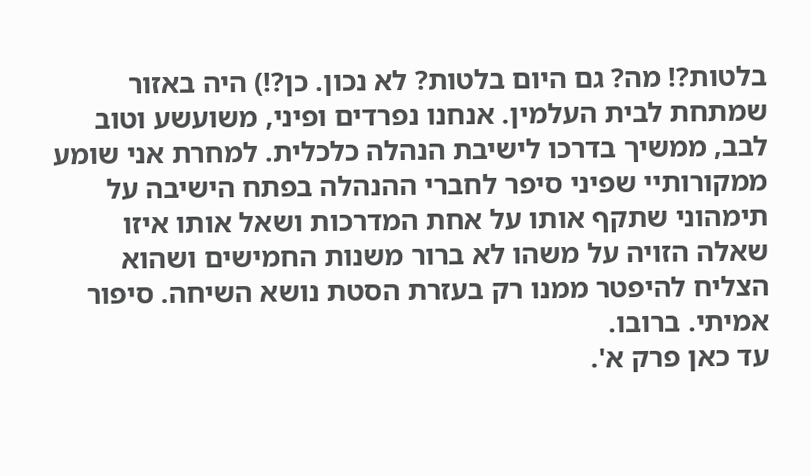בלטות?! מה? גם היום בלטות? לא נכון. כן?!) היה באזור שמתחת לבית העלמין. אנחנו נפרדים ופיני, משועשע וטוב לבב, ממשיך בדרכו לישיבת הנהלה כלכלית. למחרת אני שומע ממקורותיי שפיני סיפר לחברי ההנהלה בפתח הישיבה על תימהוני שתקף אותו על אחת המדרכות ושאל אותו איזו שאלה הזויה על משהו לא ברור משנות החמישים ושהוא הצליח להיפטר ממנו רק בעזרת הסטת נושא השיחה. סיפור אמיתי. ברובו.
עד כאן פרק א'.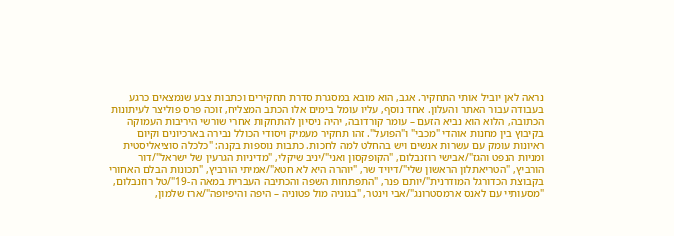נראה לאן יוביל אותי התחקיר. אגב, הוא מובא במסגרת סדרת תחקירים וכתבות צבע שנמצאים כרגע בעבודה עבור האתר והעלון. אחד נוסף, עליו עומל בימים אלו הכתב המצליח, זוכה פרס פוליצר לעיתונות הכתובה, הלוא הוא נביא הזעם – עומר קורדובה, יהיה ניסיון להתחקות אחרי שורשי היריבות העמוקה בקיבוץ בין מחנות אוהדי "מכבי" ו"הפועל". זהו תחקיר מעמיק ויסודי הכולל נבירה בארכיונים וקיום ראיונות עומק עם עשרות אנשים ויש בהחלט למה לחכות. כתבות נוספות בקנה: "כלכלה סוציאליסטית ומניות הנפט והגז"/אבישי רוזנבלום, "הקופקסון ואני"/יניב שיקלי, "מדיניות הגרעין של ישראל"/דור הורביץ, "הטריאתלון הראשון שלי"/דיויד שר, "יוהרה היא לא חטא"/אמיתי הורביץ, "תכונות הבלם האחורי בקבוצת הכדורגל המודרנית"/יותם פנר, "התפתחות השפה והכתיבה העברית במאה ה-19"/טל רוזנבלום, "מסעותיי עם לאנס ארמסטרונג"/אבי וינטר, "בגוניה מול פטוניה – היפה והיפיופה"/ארז שלמון,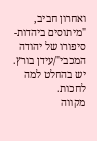ואחרון חביב, "מיתוסים ביהדות- סיפורו של יהודה המכבי"/עידן בורץ. יש בהחלט למה לחכות.
מקווה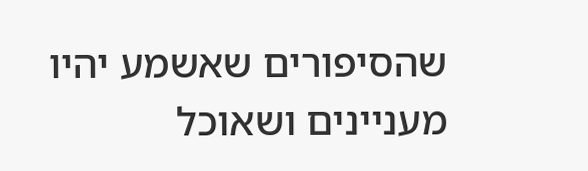שהסיפורים שאשמע יהיו מעניינים ושאוכל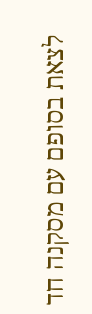לצאת בסופם עם מסקנה חד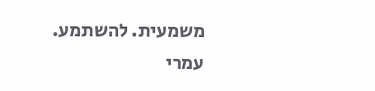משמעית. להשתמע.
עמרי